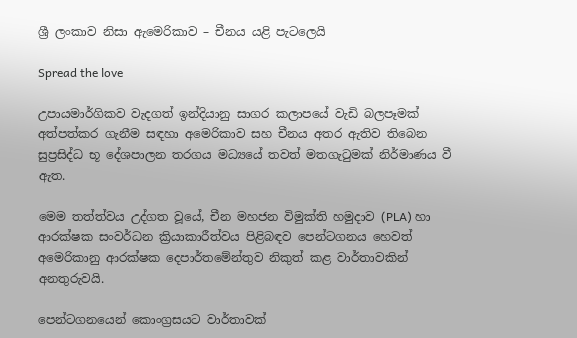ශ්‍රී ලංකාව නිසා ඇමෙරිකාව – චීනය යළි පැටලෙයි

Spread the love

උපායමාර්ගිකව වැදගත් ඉන්දියානු සාගර කලාපයේ වැඩි බලපෑමක් අත්පත්කර ගැනීම සඳහා අමෙරිකාව සහ චීනය අතර ඇතිව තිබෙන සුප්‍රසිද්ධ භූ දේශපාලන තරගය මධ්‍යයේ තවත් මතගැටුමක් නිර්මාණය වී ඇත.

මෙම තත්ත්වය උද්ගත වූයේ, චීන මහජන විමුක්ති හමුදාව (PLA) හා ආරක්ෂක සංවර්ධන ක්‍රියාකාරීත්වය පිළිබඳව පෙන්ටගනය හෙවත් අමෙරිකානු ආරක්ෂක දෙපාර්තමේන්තුව නිකුත් කළ වාර්තාවකින් අනතුරුවයි.

පෙන්ටගනයෙන් කොංග්‍රසයට වාර්තාවක්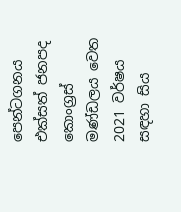පෙන්ටගනය එක්සත් ජනපද කොංග්‍රස් මණ්ඩලය වෙත 2021 වර්ෂය සඳහා සිය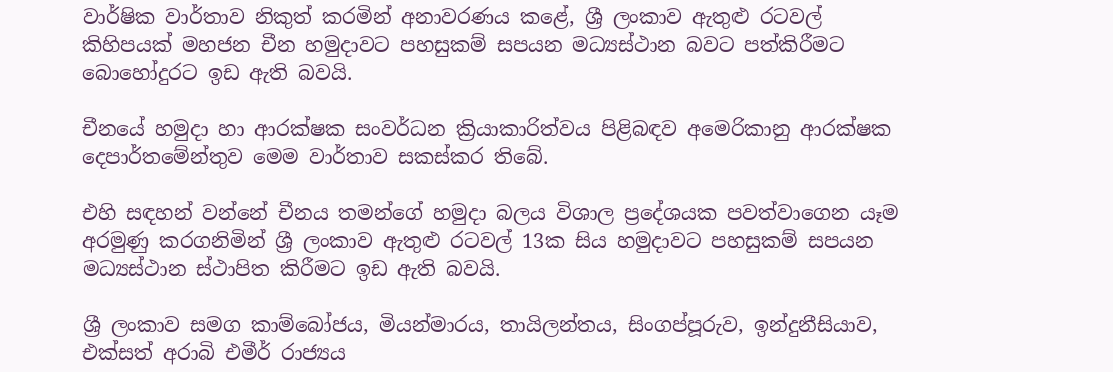වාර්ෂික වාර්තාව නිකුත් කරමින් අනාවරණය කළේ, ශ්‍රී ලංකාව ඇතුළු රටවල් කිහිපයක් මහජන චීන හමුදාවට පහසුකම් සපයන මධ්‍යස්ථාන බවට පත්කිරීමට බොහෝදුරට ඉඩ ඇති බවයි.

චීනයේ හමුදා හා ආරක්ෂක සංවර්ධන ක්‍රියාකාරිත්වය පිළිබඳව අමෙරිකානු ආරක්ෂක දෙපාර්තමේන්තුව මෙම වාර්තාව සකස්කර තිබේ.

එහි සඳහන් වන්නේ චීනය තමන්ගේ හමුදා බලය විශාල ප්‍රදේශයක පවත්වාගෙන යෑම අරමුණු කරගනිමින් ශ්‍රී ලංකාව ඇතුළු රටවල් 13ක සිය හමුදාවට පහසුකම් සපයන මධ්‍යස්ථාන ස්ථාපිත කිරීමට ඉඩ ඇති බවයි.

ශ්‍රී ලංකාව සමග කාම්බෝජය, මියන්මාරය, තායිලන්තය, සිංගප්පූරුව, ඉන්දුනීසියාව, එක්සත් අරාබි එමීර් රාජ්‍යය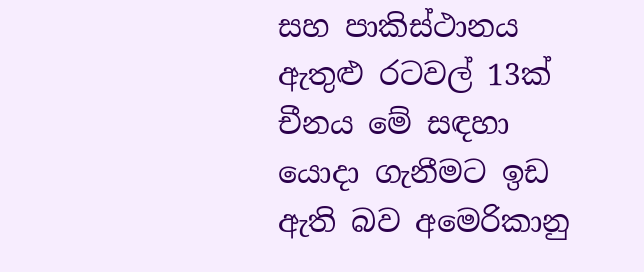සහ පාකිස්ථානය ඇතුළු රටවල් 13ක් චීනය මේ සඳහා යොදා ගැනීමට ඉඩ ඇති බව අමෙරිකානු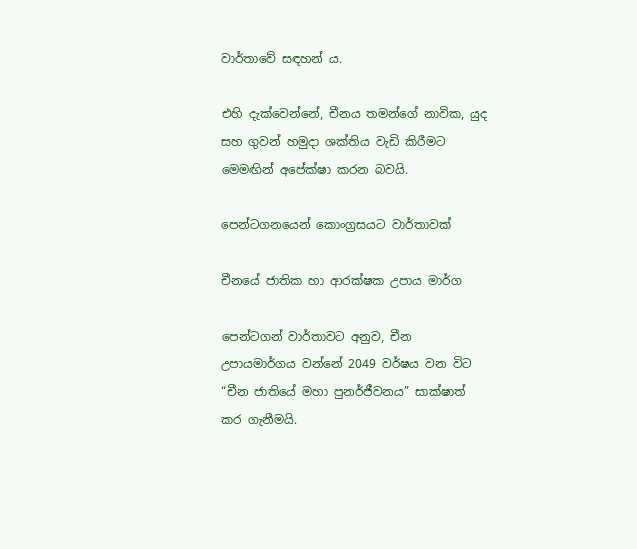වාර්තාවේ සඳහන් ය.

එහි දැක්වෙන්නේ, චීනය තමන්ගේ නාවික, යුද සහ ගුවන් හමුදා ශක්තිය වැඩි කිරීමට මෙමඟින් අපේක්ෂා කරන බවයි.

පෙන්ටගනයෙන් කොංග්‍රසයට වාර්තාවක්

චීනයේ ජාතික හා ආරක්ෂක උපාය මාර්ග

පෙන්ටගන් වාර්තාවට අනුව, චීන උපායමාර්ගය වන්නේ 2049 වර්ෂය වන විට “චීන ජාතියේ මහා පුනර්ජීවනය” සාක්ෂාත් කර ගැනීමයි.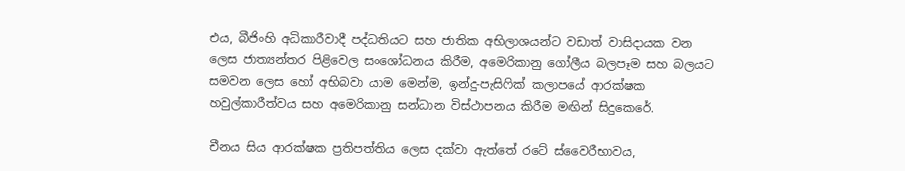එය, බීජිංහි අධිකාරීවාදී පද්ධතියට සහ ජාතික අභිලාශයන්ට වඩාත් වාසිදායක වන ලෙස ජාත්‍යන්තර පිළිවෙල සංශෝධනය කිරීම, අමෙරිකානු ගෝලීය බලපෑම සහ බලයට සමවන ලෙස හෝ අභිබවා යාම මෙන්ම, ඉන්දු-පැසිෆික් කලාපයේ ආරක්ෂක හවුල්කාරීත්වය සහ අමෙරිකානු සන්ධාන විස්ථාපනය කිරීම මඟින් සිදුකෙරේ.

චීනය සිය ආරක්ෂක ප්‍රතිපත්තිය ලෙස දක්වා ඇත්තේ රටේ ස්වෛරීභාවය,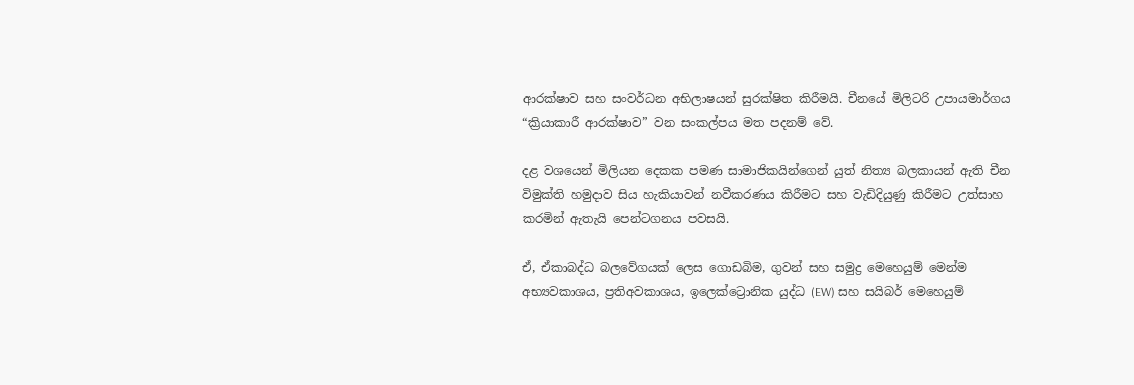ආරක්ෂාව සහ සංවර්ධන අභිලාෂයන් සුරක්ෂිත කිරීමයි. චීනයේ මිලිටරි උපායමාර්ගය “ක්‍රියාකාරී ආරක්ෂාව” වන සංකල්පය මත පදනම් වේ.

දළ වශයෙන් මිලියන දෙකක පමණ සාමාජිකයින්ගෙන් යුත් නිත්‍ය බලකායන් ඇති චීන විමුක්ති හමුදාව සිය හැකියාවන් නවීකරණය කිරීමට සහ වැඩිදියුණු කිරීමට උත්සාහ කරමින් ඇතැයි පෙන්ටගනය පවසයි.

ඒ, ඒකාබද්ධ බලවේගයක් ලෙස ගොඩබිම, ගුවන් සහ සමුද්‍ර මෙහෙයුම් මෙන්ම අභ්‍යවකාශය, ප්‍රතිඅවකාශය, ඉලෙක්ට්‍රොනික යුද්ධ (EW) සහ සයිබර් මෙහෙයුම්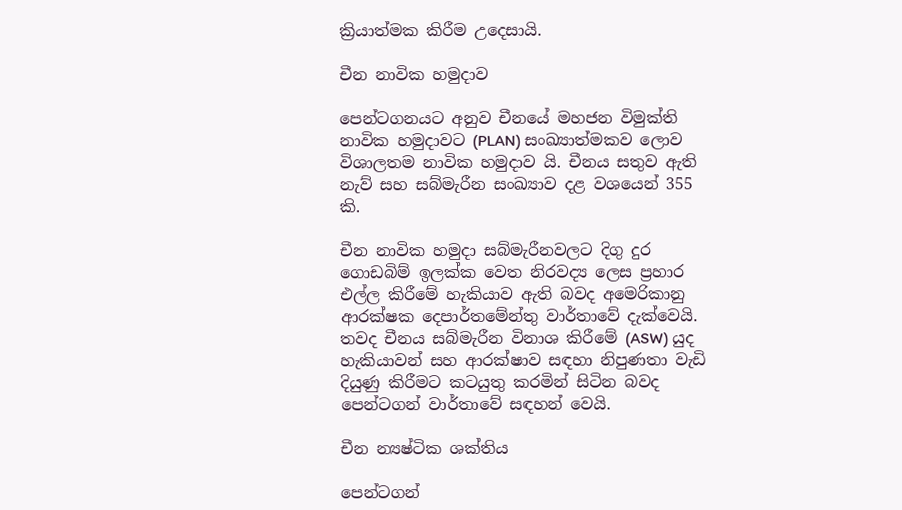ක්‍රියාත්මක කිරීම උදෙසායි.

චීන නාවික හමුදාව

පෙන්ටගනයට අනුව චීනයේ මහජන විමුක්ති නාවික හමුදාවට (PLAN) සංඛ්‍යාත්මකව ලොව විශාලතම නාවික හමුදාව යි. චීනය සතුව ඇති නැව් සහ සබ්මැරීන සංඛ්‍යාව දළ වශයෙන් 355 කි.

චීන නාවික හමුදා සබ්මැරීනවලට දිගු දුර ගොඩබිම් ඉලක්ක වෙත නිරවද්‍ය ලෙස ප්‍රහාර එල්ල කිරීමේ හැකියාව ඇති බවද අමෙරිකානු ආරක්ෂක දෙපාර්තමේන්තු වාර්තාවේ දැක්වෙයි. තවද චීනය සබ්මැරීන විනාශ කිරීමේ (ASW) යුද හැකියාවන් සහ ආරක්ෂාව සඳහා නිපුණතා වැඩි දියුණු කිරීමට කටයුතු කරමින් සිටින බවද පෙන්ටගන් වාර්තාවේ සඳහන් වෙයි.

චීන න්‍යෂ්ටික ශක්තිය

පෙන්ටගන්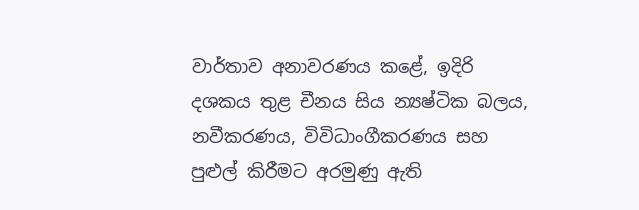වාර්තාව අනාවරණය කළේ, ඉදිරි දශකය තුළ චීනය සිය න්‍යෂ්ටික බලය, නවීකරණය, විවිධාංගීකරණය සහ පුළුල් කිරීමට අරමුණු ඇති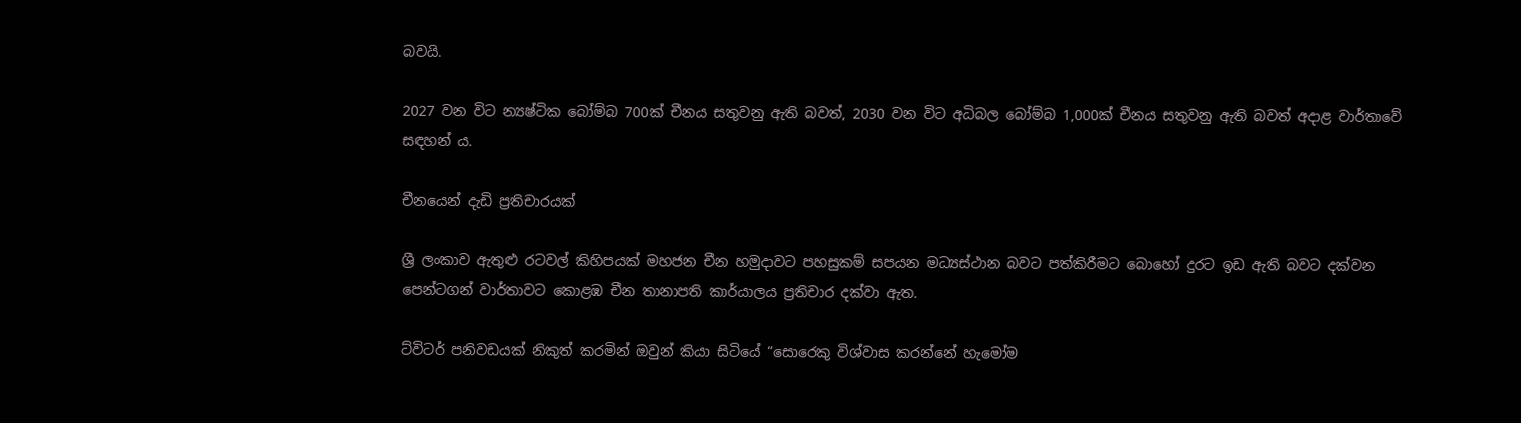බවයි.

2027 වන විට න්‍යෂ්ටික බෝම්බ 700ක් චීනය සතුවනු ඇති බවත්, 2030 වන විට අධිබල බෝම්බ 1,000ක් චීනය සතුවනු ඇති බවත් අදාළ වාර්තාවේ සඳහන් ය.

චීනයෙන් දැඩි ප්‍රතිචාරයක්

ශ්‍රී ලංකාව ඇතුළු රටවල් කිහිපයක් මහජන චීන හමුදාවට පහසුකම් සපයන මධ්‍යස්ථාන බවට පත්කිරීමට බොහෝ දුරට ඉඩ ඇති බවට දක්වන පෙන්ටගන් වාර්තාවට කොළඹ චීන තානාපති කාර්යාලය ප්‍රතිචාර දක්වා ඇත.

ට්විටර් පනිවඩයක් නිකුත් කරමින් ඔවුන් කියා සිටියේ “සොරෙකු විශ්වාස කරන්නේ හැමෝම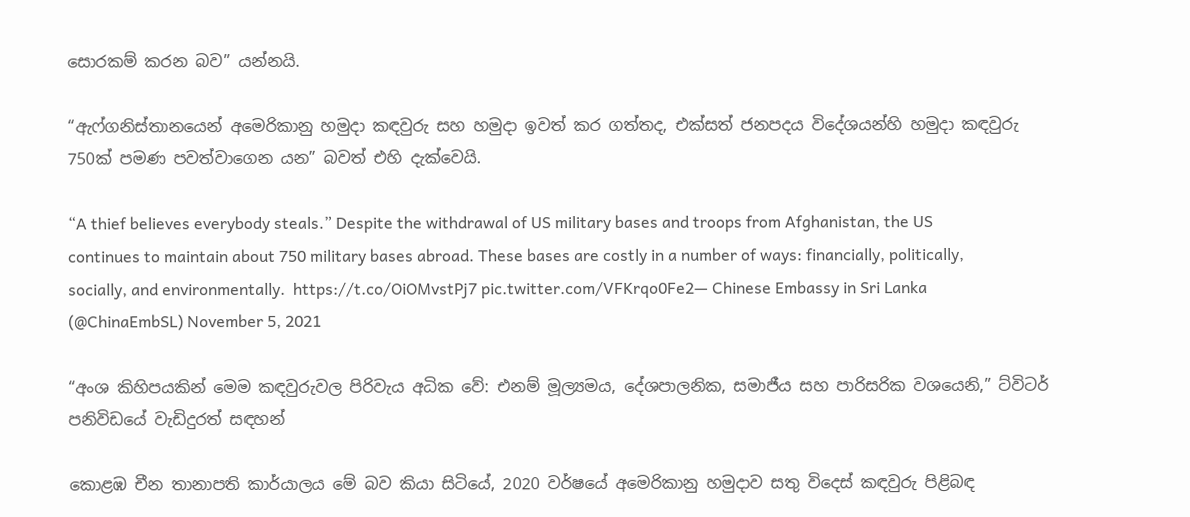සොරකම් කරන බව” යන්නයි.

“ඇෆ්ගනිස්තානයෙන් අමෙරිකානු හමුදා කඳවුරු සහ හමුදා ඉවත් කර ගත්තද, එක්සත් ජනපදය විදේශයන්හි හමුදා කඳවුරු 750ක් පමණ පවත්වාගෙන යන” බවත් එහි දැක්වෙයි.

“A thief believes everybody steals.” Despite the withdrawal of US military bases and troops from Afghanistan, the US continues to maintain about 750 military bases abroad. These bases are costly in a number of ways: financially, politically, socially, and environmentally.  https://t.co/OiOMvstPj7 pic.twitter.com/VFKrqo0Fe2— Chinese Embassy in Sri Lanka (@ChinaEmbSL) November 5, 2021

“අංශ කිහිපයකින් මෙම කඳවුරුවල පිරිවැය අධික වේ: එනම් මූල්‍යමය, දේශපාලනික, සමාජීය සහ පාරිසරික වශයෙනි,” ට්විටර් පනිවිඩයේ වැඩිදුරත් සඳහන්

කොළඹ චීන තානාපති කාර්යාලය මේ බව කියා සිටියේ, 2020 වර්ෂයේ අමෙරිකානු හමුදාව සතු විදෙස් කඳවුරු පිළිබඳ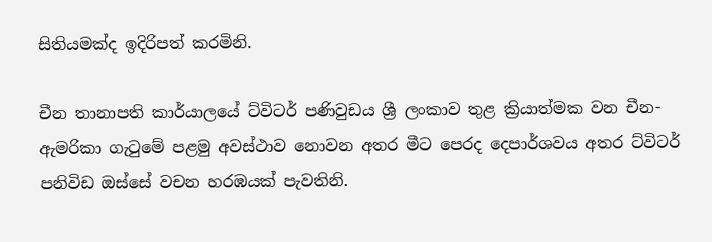සිතියමක්ද ඉදිරිපත් කරමිනි.

චීන තානාපති කාර්යාලයේ ට්විටර් පණිවුඩය ශ්‍රී ලංකාව තුළ ක්‍රියාත්මක වන චීන-ඇමරිකා ගැටුමේ පළමු අවස්ථාව නොවන අතර මීට පෙරද දෙපාර්ශවය අතර ට්විටර් පනිවිඩ ඔස්සේ වචන හරඹයක් පැවතිනි.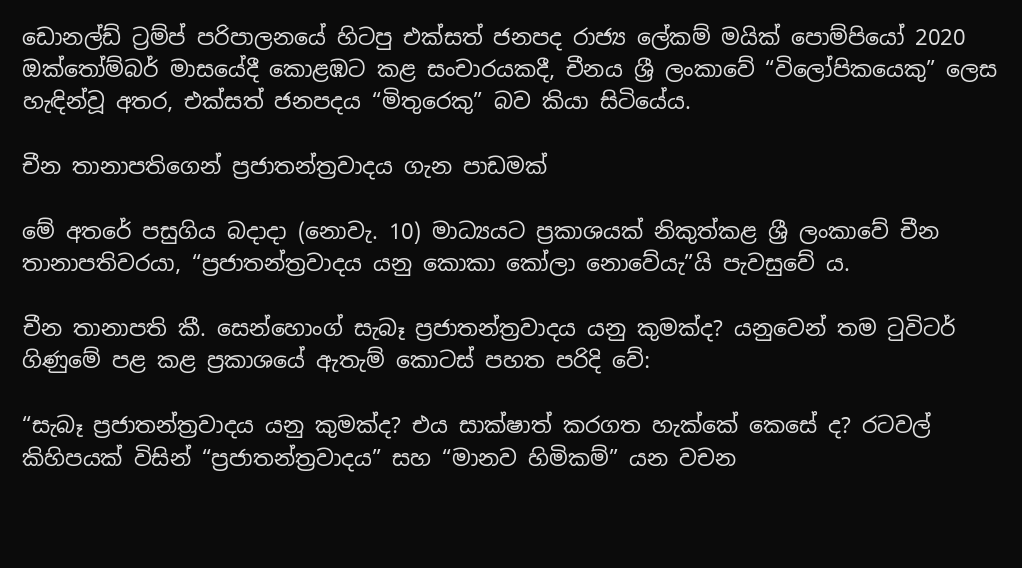ඩොනල්ඩ් ට්‍රම්ප් පරිපාලනයේ හිටපු එක්සත් ජනපද රාජ්‍ය ලේකම් මයික් පොම්පියෝ 2020 ඔක්තෝම්බර් මාසයේදී කොළඹට කළ සංචාරයකදී, චීනය ශ්‍රී ලංකාවේ “විලෝපිකයෙකු” ලෙස හැඳින්වූ අතර, එක්සත් ජනපදය “මිතුරෙකු” බව කියා සිටියේය.

චීන තානාපතිගෙන් ප්‍රජාතන්ත්‍රවාදය ගැන පාඩමක්

මේ අතරේ පසුගිය බදාදා (නොවැ. 10) මාධ්‍යයට ප්‍රකාශයක් නිකුත්කළ ශ්‍රී ලංකාවේ චීන තානාපතිවරයා, “ප්‍රජාතන්ත්‍රවාදය යනු කොකා කෝලා නොවේයැ”යි පැවසුවේ ය.

චීන තානාපති කී. සෙන්හොංග් සැබෑ ප්‍රජාතන්ත්‍රවාදය යනු කුමක්ද? යනුවෙන් තම ටුවිටර් ගිණුමේ පළ කළ ප්‍රකාශයේ ඇතැම් කොටස් පහත පරිදි වේ:

“සැබෑ ප්‍රජාතන්ත්‍රවාදය යනු කුමක්ද? එය සාක්ෂාත් කරගත හැක්කේ කෙසේ ද? රටවල් කිහිපයක් විසින් “ප්‍රජාතන්ත්‍රවාදය” සහ “මානව හිමිකම්” යන වචන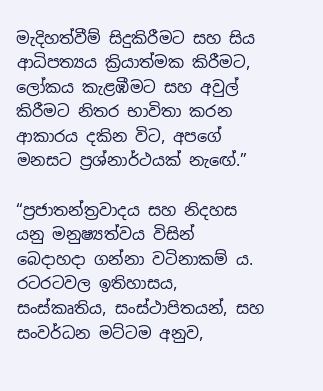මැදිහත්වීම් සිදුකිරීමට සහ සිය ආධිපත්‍යය ක්‍රියාත්මක කිරීමට, ලෝකය කැළඹීමට සහ අවුල් කිරීමට නිතර භාවිතා කරන ආකාරය දකින විට, අපගේ මනසට ප්‍රශ්නාර්ථයක් නැඟේ.”

“ප්‍රජාතන්ත්‍රවාදය සහ නිදහස යනු මනුෂ්‍යත්වය විසින් බෙදාහදා ගන්නා වටිනාකම් ය. රටරටවල ඉතිහාසය, සංස්කෘතිය, සංස්ථාපිතයන්, සහ සංවර්ධන මට්ටම අනුව,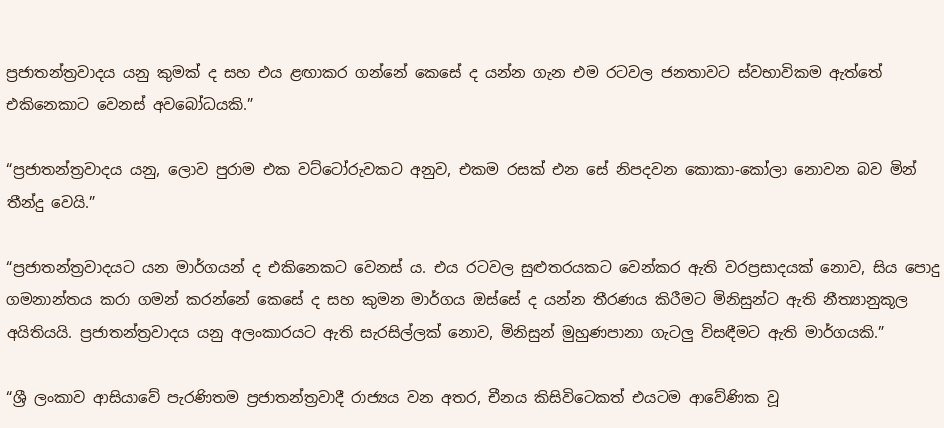ප්‍රජාතන්ත්‍රවාදය යනු කුමක් ද සහ එය ළඟාකර ගන්නේ කෙසේ ද යන්න ගැන එම රටවල ජනතාවට ස්වභාවිකම ඇත්තේ එකිනෙකාට වෙනස් අවබෝධයකි.”

“ප්‍රජාතන්ත්‍රවාදය යනු, ලොව පුරාම එක වට්ටෝරුවකට අනුව, එකම රසක් එන සේ නිපදවන කොකා-කෝලා නොවන බව මින් තීන්දු වෙයි.”

“ප්‍රජාතන්ත්‍රවාදයට යන මාර්ගයන් ද එකිනෙකට වෙනස් ය. එය රටවල සුළුතරයකට වෙන්කර ඇති වරප්‍රසාදයක් නොව, සිය පොදු ගමනාන්තය කරා ගමන් කරන්නේ කෙසේ ද සහ කුමන මාර්ගය ඔස්සේ ද යන්න තීරණය කිරීමට මිනිසුන්ට ඇති නීත්‍යානුකූල අයිතියයි. ප්‍රජාතන්ත්‍රවාදය යනු අලංකාරයට ඇති සැරසිල්ලක් නොව, මිනිසුන් මුහුණපානා ගැටලු විසඳීමට ඇති මාර්ගයකි.”

“ශ්‍රී ලංකාව ආසියාවේ පැරණිතම ප්‍රජාතන්ත්‍රවාදී රාජ්‍යය වන අතර, චීනය කිසිවිටෙකත් එයටම ආවේණික වූ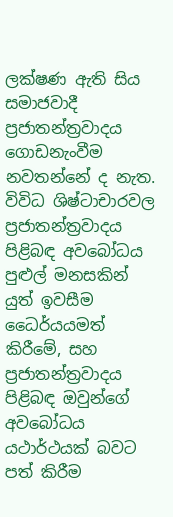ලක්ෂණ ඇති සිය සමාජවාදී ප්‍රජාතන්ත්‍රවාදය ගොඩනැංවීම නවතන්නේ ද නැත. විවිධ ශිෂ්ටාචාරවල ප්‍රජාතන්ත්‍රවාදය පිළිබඳ අවබෝධය පුළුල් මනසකින් යුත් ඉවසීම ධෛර්යයමත් කිරීමේ, සහ ප්‍රජාතන්ත්‍රවාදය පිළිබඳ ඔවුන්ගේ අවබෝධය යථාර්ථයක් බවට පත් කිරීම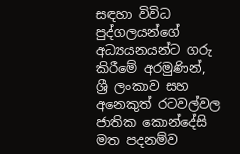සඳහා විවිධ පුද්ගලයන්ගේ අධ්‍යයනයන්ට ගරු කිරීමේ අරමුණින්, ශ්‍රී ලංකාව සහ අනෙකුත් රටවල්වල ජාතික කොන්දේසි මත පදනම්ව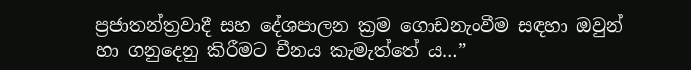ප්‍රජාතන්ත්‍රවාදී සහ දේශපාලන ක්‍රම ගොඩනැංවීම සඳහා ඔවුන් හා ගනුදෙනු කිරීමට චීනය කැමැත්තේ ය…”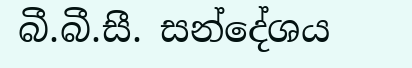බී.බී.සී. සන්දේශය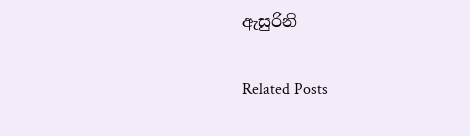ඇසුරිනි

Related Posts